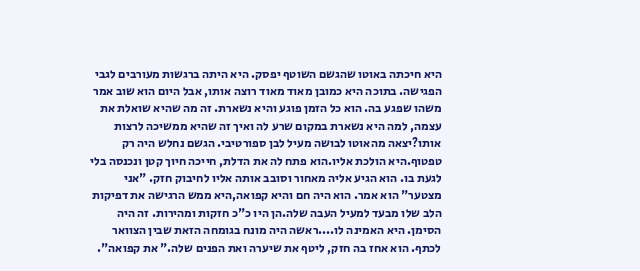היא חיכתה באוטו שהגשם השוטף יפסק. היא היתה ברגשות מעורבים לגבי הפגישה. בתוכה היא כמובן מאוד מאוד רוצה אותו, אבל היום הוא שוב אמר משהו שפגע בה. הוא כל הזמן פוגע והיא נשארת. זה מה שהיא שואלת את עצמה, למה היא נשארת במקום שרע לה ואיך זה שהיא ממשיכה לרצות אותו?יצאה מהאוטו לבושה מעיל לבן ספורטיבי. הגשם נחלש היה רק טפטוף.היא הולכת אליו.הוא פתח לה את הדלת, חייכה חיוך קטן ונכנסה בלי לגעת בו. הוא הגיע אליה מאחור וסובב אותה אליו לחיבוק חזק. "אני מצטער" הוא אמר. הוא היה חם והיא קפואה,היא ממש הרגישה את דפיקות הלב שלו מבעד למעיל העבה שלה.הן היו כ"כ חזקות ומהירות. זה היה הסימן. היא האמינה לו....ראשה היה מונח בגומחה הזאת שבין הצוואר לכתף. הוא אחז בה חזק, ליטף את שיערה ואת הפנים שלה." את קפואה".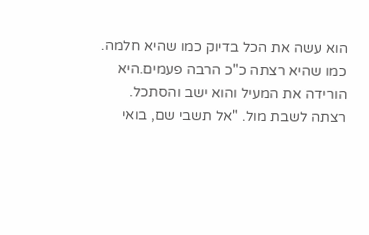הוא עשה את הכל בדיוק כמו שהיא חלמה. כמו שהיא רצתה כ"כ הרבה פעמים.היא הורידה את המעיל והוא ישב והסתכל. רצתה לשבת מול. "אל תשבי שם, בואי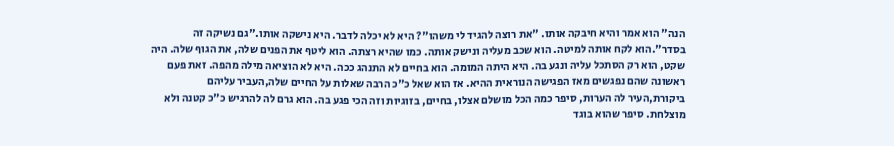הנה" הוא אמר והיא חיבקה אותו. "את רוצה להגיד לי משהו"? היא לא יכלה לדבר. היא נישקה אותו."גם נשיקה זה בסדר".הוא לקח אותה למיטה. הוא שכב מעליה ונישק אותה. כמו שהיא רצתה. הוא ליטף את הפנים שלה, את הגוף שלה. היה שקט, הוא רק הסתכל עליה ונגע בה. היא היתה המומה. הוא בחיים לא התנהג ככה. היא לא הוציאה מילה מהפה. זאת פעם ראשונה שהם נפגשים מאז הפגישה הנוראית ההיא. אז הוא שאל כ"כ הרבה שאלות על החיים שלה,העביר עליהם ביקורת,העיר לה הערות, סיפר כמה הכל מושלם אצלו, בחיים, בזוגיות וזה הכי פגע בה. הוא גרם לה להרגיש כ"כ קטנה ולא מוצלחת. סיפר שהוא בוגד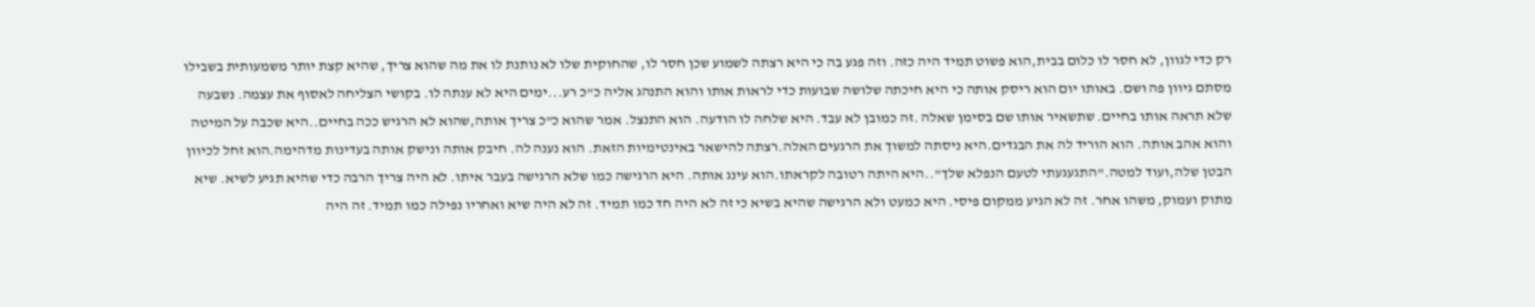רק כדי לגוון, לא חסר לו כלום בבית,הוא פשוט תמיד היה כזה. וזה פגע בה כי היא רצתה לשמוע שכן חסר לו, שהחוקית שלו לא נותנת לו את מה שהוא צריך, שהיא קצת יותר משמעותית בשבילו מסתם גיוון פה ושם. באותו יום הוא ריסק אותה כי היא חיכתה שלושה שבועות כדי לראות אותו והוא התנהג אליה כ"כ רע...ימים היא לא ענתה לו. בקושי הצליחה לאסוף את עצמה. נשבעה שלא תראה אותו בחיים. שתשאיר אותו שם בסימן שאלה .זה כמובן לא עבד. היא שלחה לו הודעה. הוא התנצל. אמר שהוא כ"כ צריך אותה,שהוא לא הרגיש ככה בחיים..היא שכבה על המיטה והוא אהב אותה. הוא הוריד לה את הבגדים.היא ניסתה למשוך את הרגעים האלה.רצתה להישאר באינטימיות הזאת. הוא נענה לה. חיבק אותה ונישק אותה בעדינות מדהימה.הוא זחל לכיוון הבטן שלה,ועוד למטה."התגעגעתי לטעם הנפלא שלך"..היא היתה רטובה לקראתו.הוא עינג אותה. היא הרגישה כמו שלא הרגישה בעבר איתו. לא היה צריך הרבה כדי שהיא תגיע לשיא. שיא מתוק ועמוק, משהו אחר. זה לא הגיע ממקום פיסי. היא כמעט ולא הרגישה שהיא בשיא כי זה לא היה חד כמו תמיד. זה לא היה שיא ואחריו נפילה כמו תמיד. זה היה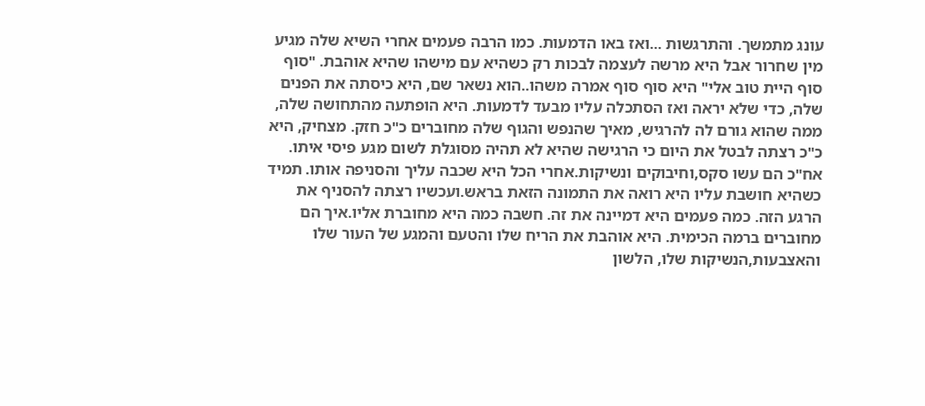עונג מתמשך. והתרגשות ...ואז באו הדמעות. כמו הרבה פעמים אחרי השיא שלה מגיע מין שחרור אבל היא מרשה לעצמה לבכות רק כשהיא עם מישהו שהיא אוהבת. "סוף סוף היית טוב אלי" היא סוף סוף אמרה משהו..הוא נשאר שם, היא כיסתה את הפנים שלה, כדי שלא יראה ואז הסתכלה עליו מבעד לדמעות. היא הופתעה מהתחושה שלה, ממה שהוא גורם לה להרגיש, מאיך שהנפש והגוף שלה מחוברים כ"כ חזק. מצחיק, היא כ"כ רצתה לבטל את היום כי הרגישה שהיא לא תהיה מסוגלת לשום מגע פיסי איתו. אח"כ הם עשו סקס,וחיבוקים ונשיקות.אחרי הכל היא שכבה עליך והסניפה אותו. תמיד כשהיא חושבת עליו היא רואה את התמונה הזאת בראש.ועכשיו רצתה להסניף את הרגע הזה. כמה פעמים היא דמיינה את זה. חשבה כמה היא מחוברת אליו.איך הם מחוברים ברמה הכימית. היא אוהבת את הריח שלו והטעם והמגע של העור שלו והאצבעות,הנשיקות שלו, הלשון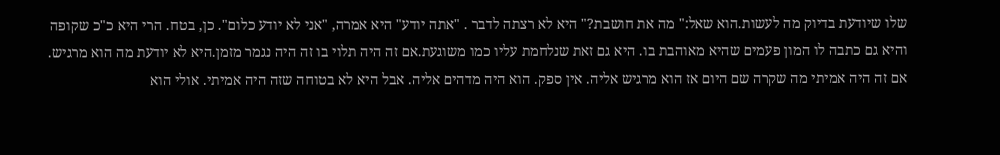שלו שיודעת בדיוק מה לעשות.הוא שאל:" מה את חושבת?" היא לא רצתה לדבר . "אתה יודע" היא אמרה, "אני לא יודע כלום". כן, בטח. הרי היא כ"כ שקופה והיא גם כתבה לו המון פעמים שהיא מאוהבת בו. היא גם זאת שנלחמת עליו כמו משוגעת.אם זה היה תלוי בו זה היה נגמר מזמן.היא לא יודעת מה הוא מרגיש. אם זה היה אמיתי מה שקרה שם היום אז הוא מרגיש אליה. אין ספק. הוא היה מדהים אליה. אבל היא לא בטוחה שזה היה אמיתי. אולי הוא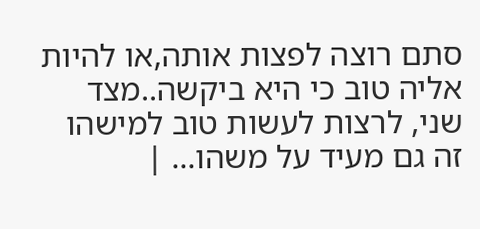סתם רוצה לפצות אותה,או להיות אליה טוב כי היא ביקשה..מצד שני, לרצות לעשות טוב למישהו זה גם מעיד על משהו... |